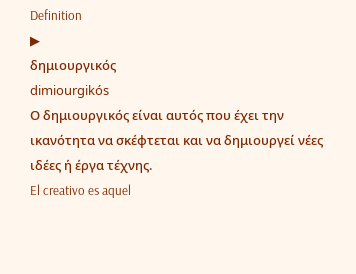Definition
▶
δημιουργικός
dimiourgikós
Ο δημιουργικός είναι αυτός που έχει την ικανότητα να σκέφτεται και να δημιουργεί νέες ιδέες ή έργα τέχνης.
El creativo es aquel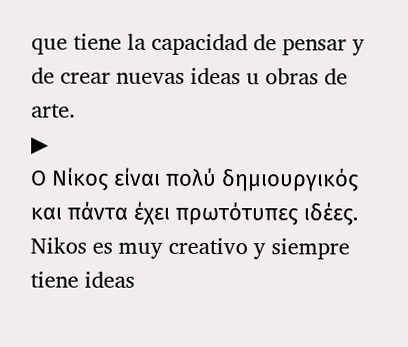que tiene la capacidad de pensar y de crear nuevas ideas u obras de arte.
▶
Ο Νίκος είναι πολύ δημιουργικός και πάντα έχει πρωτότυπες ιδέες.
Nikos es muy creativo y siempre tiene ideas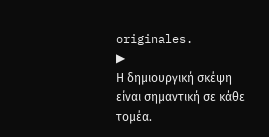originales.
▶
Η δημιουργική σκέψη είναι σημαντική σε κάθε τομέα.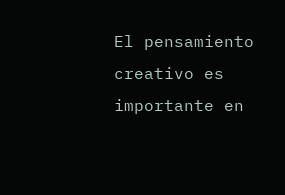El pensamiento creativo es importante en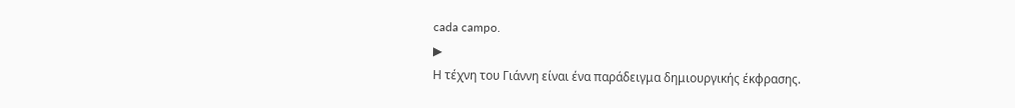cada campo.
▶
Η τέχνη του Γιάννη είναι ένα παράδειγμα δημιουργικής έκφρασης.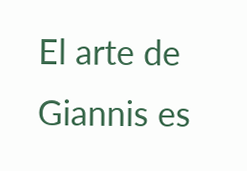El arte de Giannis es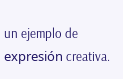un ejemplo de expresión creativa.